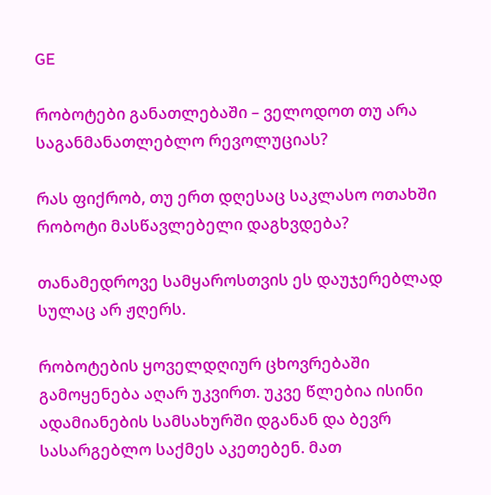GE

რობოტები განათლებაში – ველოდოთ თუ არა საგანმანათლებლო რევოლუციას?

რას ფიქრობ, თუ ერთ დღესაც საკლასო ოთახში რობოტი მასწავლებელი დაგხვდება?

თანამედროვე სამყაროსთვის ეს დაუჯერებლად სულაც არ ჟღერს.

რობოტების ყოველდღიურ ცხოვრებაში გამოყენება აღარ უკვირთ. უკვე წლებია ისინი ადამიანების სამსახურში დგანან და ბევრ სასარგებლო საქმეს აკეთებენ. მათ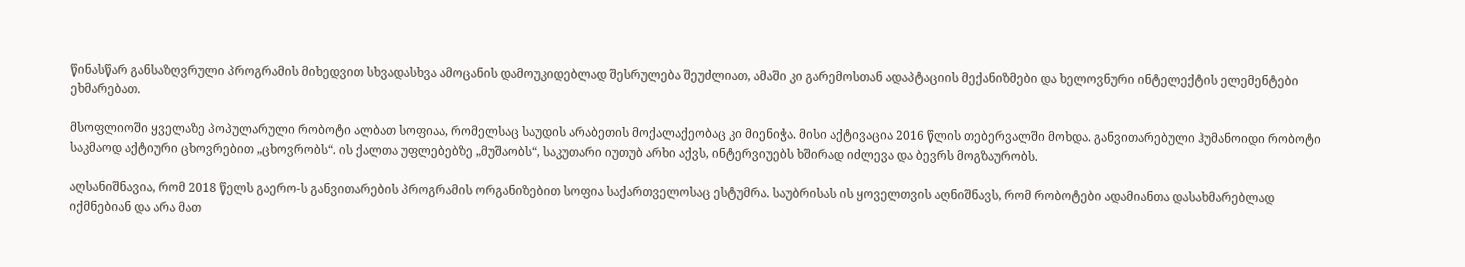წინასწარ განსაზღვრული პროგრამის მიხედვით სხვადასხვა ამოცანის დამოუკიდებლად შესრულება შეუძლიათ, ამაში კი გარემოსთან ადაპტაციის მექანიზმები და ხელოვნური ინტელექტის ელემენტები ეხმარებათ.

მსოფლიოში ყველაზე პოპულარული რობოტი ალბათ სოფიაა, რომელსაც საუდის არაბეთის მოქალაქეობაც კი მიენიჭა. მისი აქტივაცია 2016 წლის თებერვალში მოხდა. განვითარებული ჰუმანოიდი რობოტი საკმაოდ აქტიური ცხოვრებით „ცხოვრობს“. ის ქალთა უფლებებზე „მუშაობს“, საკუთარი იუთუბ არხი აქვს, ინტერვიუებს ხშირად იძლევა და ბევრს მოგზაურობს.

აღსანიშნავია, რომ 2018 წელს გაერო-ს განვითარების პროგრამის ორგანიზებით სოფია საქართველოსაც ესტუმრა. საუბრისას ის ყოველთვის აღნიშნავს, რომ რობოტები ადამიანთა დასახმარებლად იქმნებიან და არა მათ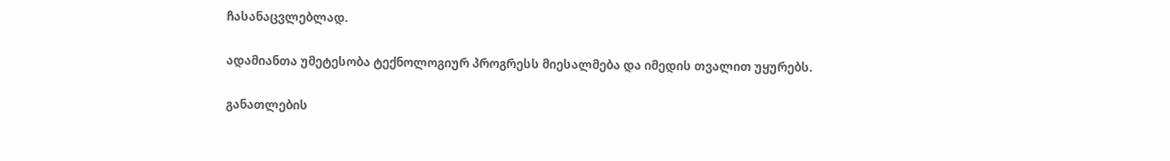ჩასანაცვლებლად.

ადამიანთა უმეტესობა ტექნოლოგიურ პროგრესს მიესალმება და იმედის თვალით უყურებს.

განათლების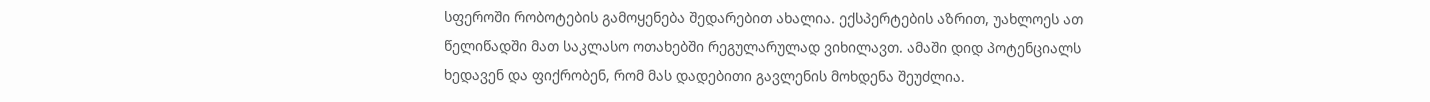სფეროში რობოტების გამოყენება შედარებით ახალია. ექსპერტების აზრით, უახლოეს ათ წელიწადში მათ საკლასო ოთახებში რეგულარულად ვიხილავთ. ამაში დიდ პოტენციალს ხედავენ და ფიქრობენ, რომ მას დადებითი გავლენის მოხდენა შეუძლია.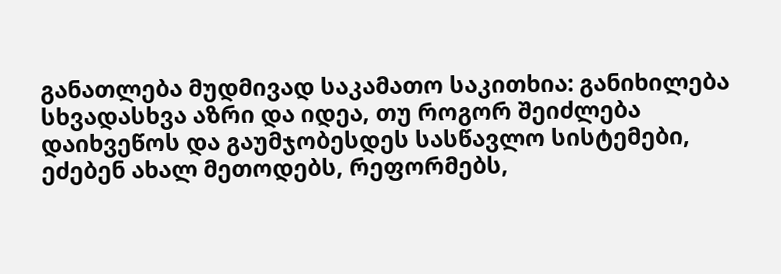განათლება მუდმივად საკამათო საკითხია: განიხილება სხვადასხვა აზრი და იდეა, თუ როგორ შეიძლება დაიხვეწოს და გაუმჯობესდეს სასწავლო სისტემები, ეძებენ ახალ მეთოდებს, რეფორმებს,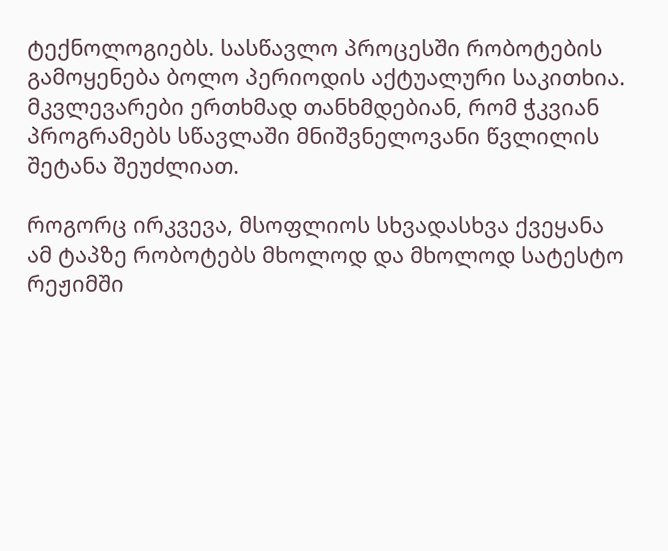ტექნოლოგიებს. სასწავლო პროცესში რობოტების გამოყენება ბოლო პერიოდის აქტუალური საკითხია. მკვლევარები ერთხმად თანხმდებიან, რომ ჭკვიან პროგრამებს სწავლაში მნიშვნელოვანი წვლილის შეტანა შეუძლიათ.

როგორც ირკვევა, მსოფლიოს სხვადასხვა ქვეყანა ამ ტაპზე რობოტებს მხოლოდ და მხოლოდ სატესტო რეჟიმში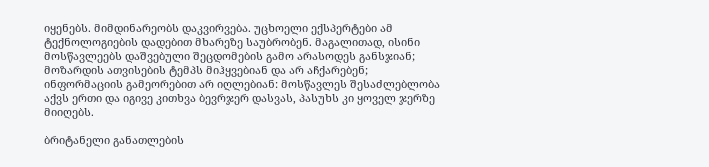იყენებს. მიმდინარეობს დაკვირვება. უცხოელი ექსპერტები ამ ტექნოლოგიების დადებით მხარეზე საუბრობენ. მაგალითად, ისინი მოსწავლეებს დაშვებული შეცდომების გამო არასოდეს განსჯიან; მოზარდის ათვისების ტემპს მიჰყვებიან და არ აჩქარებენ; ინფორმაციის გამეორებით არ იღლებიან: მოსწავლეს შესაძლებლობა აქვს ერთი და იგივე კითხვა ბევრჯერ დასვას, პასუხს კი ყოველ ჯერზე მიიღებს.

ბრიტანელი განათლების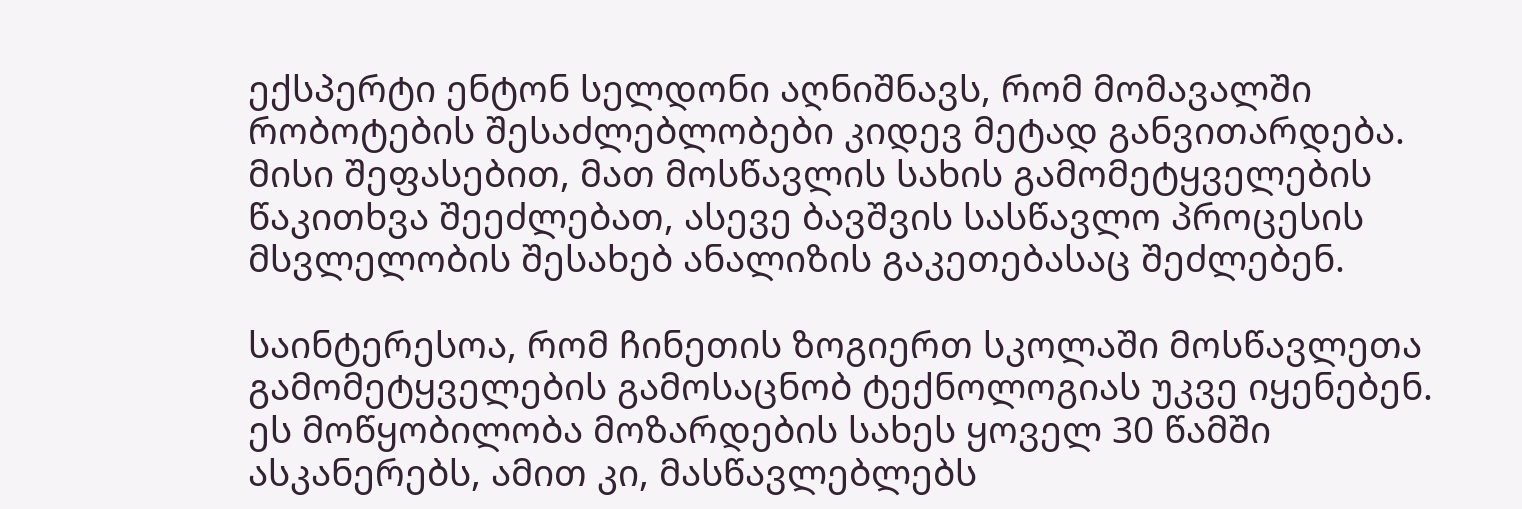ექსპერტი ენტონ სელდონი აღნიშნავს, რომ მომავალში რობოტების შესაძლებლობები კიდევ მეტად განვითარდება. მისი შეფასებით, მათ მოსწავლის სახის გამომეტყველების წაკითხვა შეეძლებათ, ასევე ბავშვის სასწავლო პროცესის მსვლელობის შესახებ ანალიზის გაკეთებასაც შეძლებენ.

საინტერესოა, რომ ჩინეთის ზოგიერთ სკოლაში მოსწავლეთა გამომეტყველების გამოსაცნობ ტექნოლოგიას უკვე იყენებენ. ეს მოწყობილობა მოზარდების სახეს ყოველ 30 წამში ასკანერებს, ამით კი, მასწავლებლებს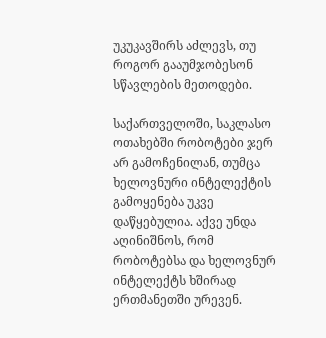უკუკავშირს აძლევს, თუ როგორ გააუმჯობესონ სწავლების მეთოდები.

საქართველოში, საკლასო ოთახებში რობოტები ჯერ არ გამოჩენილან, თუმცა ხელოვნური ინტელექტის გამოყენება უკვე დაწყებულია. აქვე უნდა აღინიშნოს, რომ რობოტებსა და ხელოვნურ ინტელექტს ხშირად ერთმანეთში ურევენ.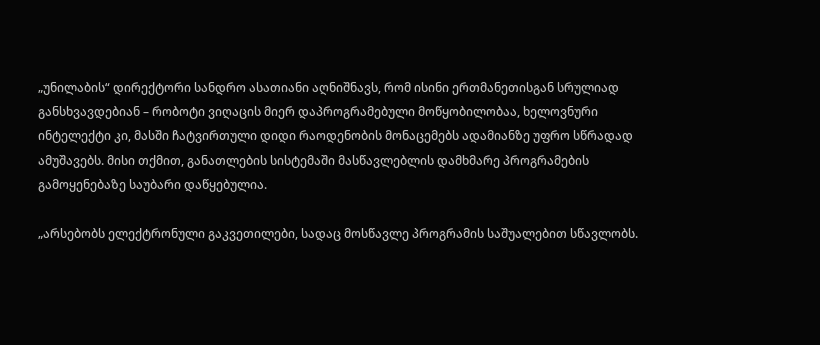„უნილაბის“ დირექტორი სანდრო ასათიანი აღნიშნავს, რომ ისინი ერთმანეთისგან სრულიად განსხვავდებიან – რობოტი ვიღაცის მიერ დაპროგრამებული მოწყობილობაა, ხელოვნური ინტელექტი კი, მასში ჩატვირთული დიდი რაოდენობის მონაცემებს ადამიანზე უფრო სწრადად ამუშავებს. მისი თქმით, განათლების სისტემაში მასწავლებლის დამხმარე პროგრამების გამოყენებაზე საუბარი დაწყებულია.

„არსებობს ელექტრონული გაკვეთილები, სადაც მოსწავლე პროგრამის საშუალებით სწავლობს.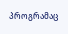პროგრამაც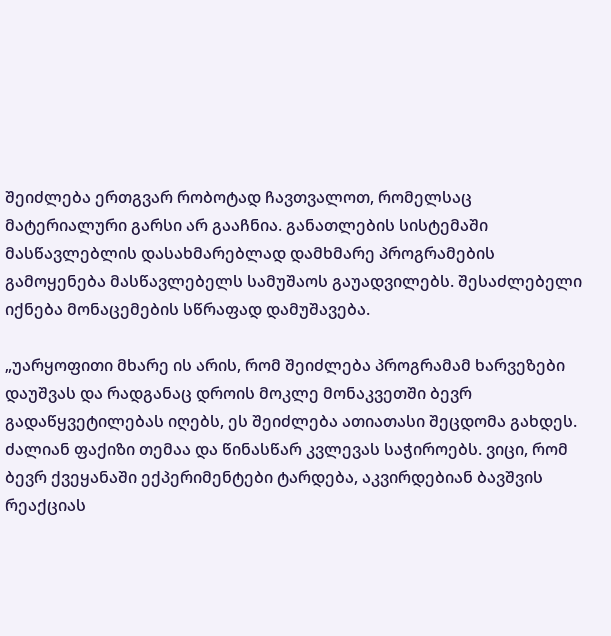შეიძლება ერთგვარ რობოტად ჩავთვალოთ, რომელსაც მატერიალური გარსი არ გააჩნია. განათლების სისტემაში მასწავლებლის დასახმარებლად დამხმარე პროგრამების გამოყენება მასწავლებელს სამუშაოს გაუადვილებს. შესაძლებელი იქნება მონაცემების სწრაფად დამუშავება.

„უარყოფითი მხარე ის არის, რომ შეიძლება პროგრამამ ხარვეზები დაუშვას და რადგანაც დროის მოკლე მონაკვეთში ბევრ გადაწყვეტილებას იღებს, ეს შეიძლება ათიათასი შეცდომა გახდეს.
ძალიან ფაქიზი თემაა და წინასწარ კვლევას საჭიროებს. ვიცი, რომ ბევრ ქვეყანაში ექპერიმენტები ტარდება, აკვირდებიან ბავშვის რეაქციას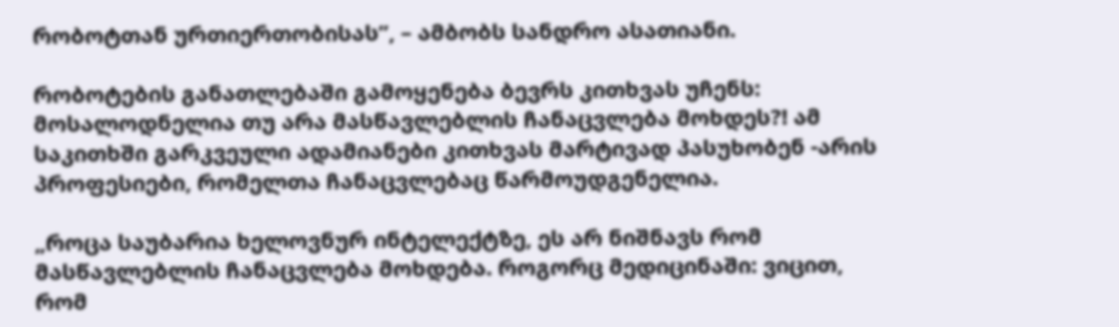რობოტთან ურთიერთობისას”, – ამბობს სანდრო ასათიანი.

რობოტების განათლებაში გამოყენება ბევრს კითხვას უჩენს: მოსალოდნელია თუ არა მასწავლებლის ჩანაცვლება მოხდეს?! ამ საკითხში გარკვეული ადამიანები კითხვას მარტივად პასუხობენ -არის პროფესიები, რომელთა ჩანაცვლებაც წარმოუდგენელია.

„როცა საუბარია ხელოვნურ ინტელექტზე, ეს არ ნიშნავს რომ მასწავლებლის ჩანაცვლება მოხდება. როგორც მედიცინაში: ვიცით, რომ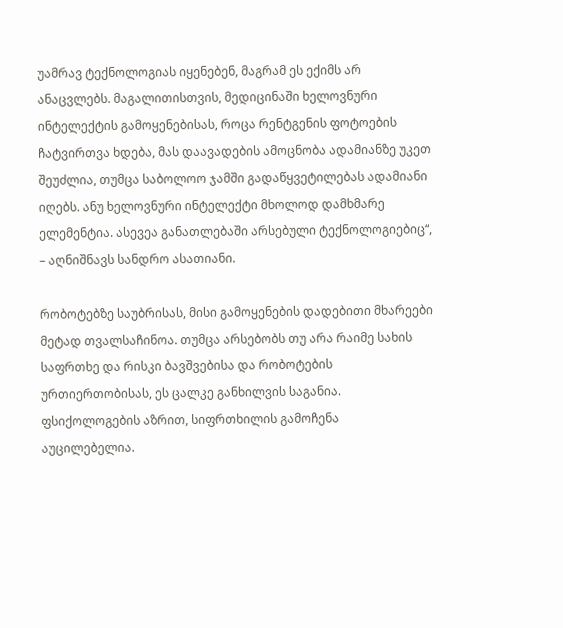უამრავ ტექნოლოგიას იყენებენ, მაგრამ ეს ექიმს არ ანაცვლებს. მაგალითისთვის, მედიცინაში ხელოვნური ინტელექტის გამოყენებისას, როცა რენტგენის ფოტოების ჩატვირთვა ხდება, მას დაავადების ამოცნობა ადამიანზე უკეთ შეუძლია, თუმცა საბოლოო ჯამში გადაწყვეტილებას ადამიანი იღებს. ანუ ხელოვნური ინტელექტი მხოლოდ დამხმარე ელემენტია. ასევეა განათლებაში არსებული ტექნოლოგიებიც“, – აღნიშნავს სანდრო ასათიანი.

რობოტებზე საუბრისას, მისი გამოყენების დადებითი მხარეები მეტად თვალსაჩინოა. თუმცა არსებობს თუ არა რაიმე სახის საფრთხე და რისკი ბავშვებისა და რობოტების ურთიერთობისას, ეს ცალკე განხილვის საგანია. ფსიქოლოგების აზრით, სიფრთხილის გამოჩენა აუცილებელია.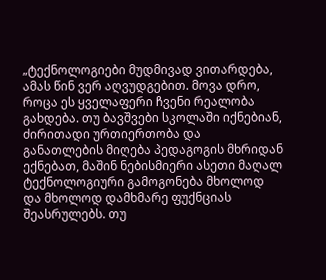„ტექნოლოგიები მუდმივად ვითარდება, ამას წინ ვერ აღვუდგებით. მოვა დრო, როცა ეს ყველაფერი ჩვენი რეალობა გახდება. თუ ბავშვები სკოლაში იქნებიან, ძირითადი ურთიერთობა და განათლების მიღება პედაგოგის მხრიდან ექნებათ, მაშინ ნებისმიერი ასეთი მაღალ ტექნოლოგიური გამოგონება მხოლოდ და მხოლოდ დამხმარე ფუქნციას შეასრულებს. თუ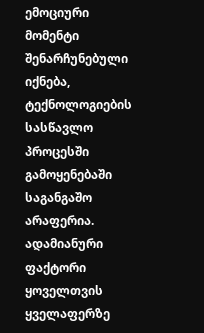ემოციური მომენტი შენარჩუნებული იქნება, ტექნოლოგიების სასწავლო პროცესში გამოყენებაში საგანგაშო არაფერია. ადამიანური ფაქტორი ყოველთვის ყველაფერზე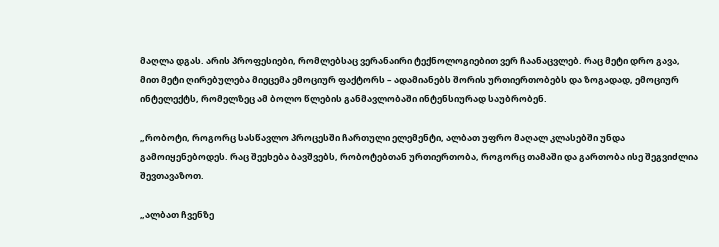მაღლა დგას. არის პროფესიები, რომლებსაც ვერანაირი ტექნოლოგიებით ვერ ჩაანაცვლებ. რაც მეტი დრო გავა, მით მეტი ღირებულება მიეცემა ემოციურ ფაქტორს – ადამიანებს შორის ურთიერთობებს და ზოგადად, ემოციურ ინტელექტს, რომელზეც ამ ბოლო წლების განმავლობაში ინტენსიურად საუბრობენ.

„რობოტი, როგორც სასწავლო პროცესში ჩართული ელემენტი, ალბათ უფრო მაღალ კლასებში უნდა გამოიყენებოდეს. რაც შეეხება ბავშვებს, რობოტებთან ურთიერთობა, როგორც თამაში და გართობა ისე შეგვიძლია შევთავაზოთ.

„ალბათ ჩვენზე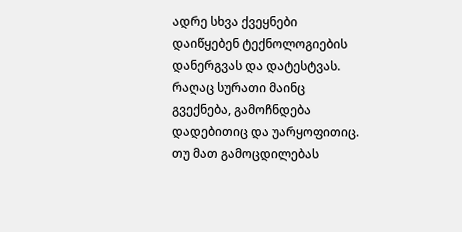ადრე სხვა ქვეყნები დაიწყებენ ტექნოლოგიების დანერგვას და დატესტვას. რაღაც სურათი მაინც გვექნება, გამოჩნდება დადებითიც და უარყოფითიც. თუ მათ გამოცდილებას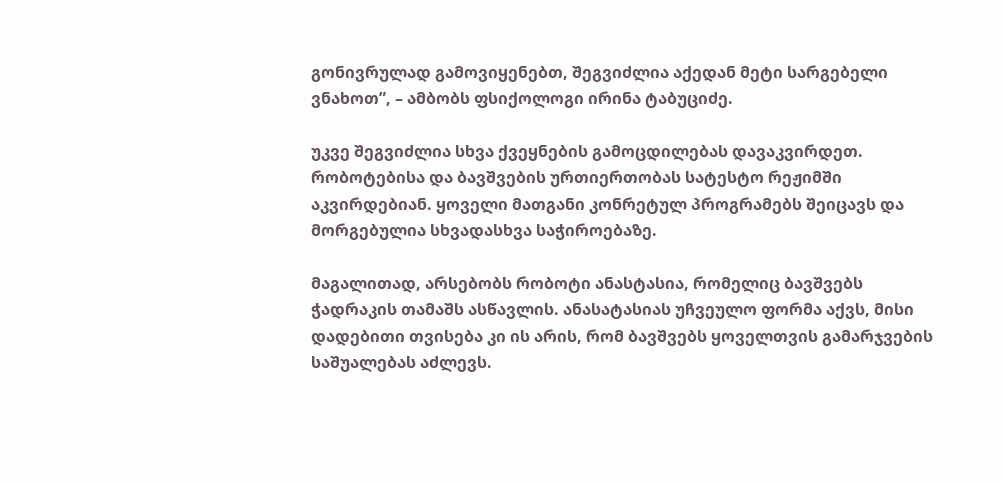გონივრულად გამოვიყენებთ, შეგვიძლია აქედან მეტი სარგებელი ვნახოთ”, – ამბობს ფსიქოლოგი ირინა ტაბუციძე.

უკვე შეგვიძლია სხვა ქვეყნების გამოცდილებას დავაკვირდეთ. რობოტებისა და ბავშვების ურთიერთობას სატესტო რეჟიმში აკვირდებიან. ყოველი მათგანი კონრეტულ პროგრამებს შეიცავს და მორგებულია სხვადასხვა საჭიროებაზე.

მაგალითად, არსებობს რობოტი ანასტასია, რომელიც ბავშვებს ჭადრაკის თამაშს ასწავლის. ანასატასიას უჩვეულო ფორმა აქვს, მისი დადებითი თვისება კი ის არის, რომ ბავშვებს ყოველთვის გამარჯვების საშუალებას აძლევს.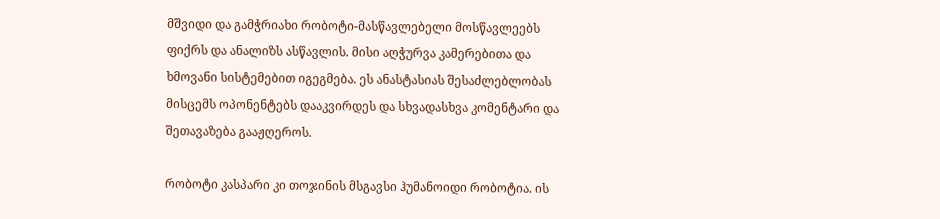მშვიდი და გამჭრიახი რობოტი-მასწავლებელი მოსწავლეებს ფიქრს და ანალიზს ასწავლის. მისი აღჭურვა კამერებითა და ხმოვანი სისტემებით იგეგმება. ეს ანასტასიას შესაძლებლობას მისცემს ოპონენტებს დააკვირდეს და სხვადასხვა კომენტარი და შეთავაზება გააჟღეროს.

რობოტი კასპარი კი თოჯინის მსგავსი ჰუმანოიდი რობოტია. ის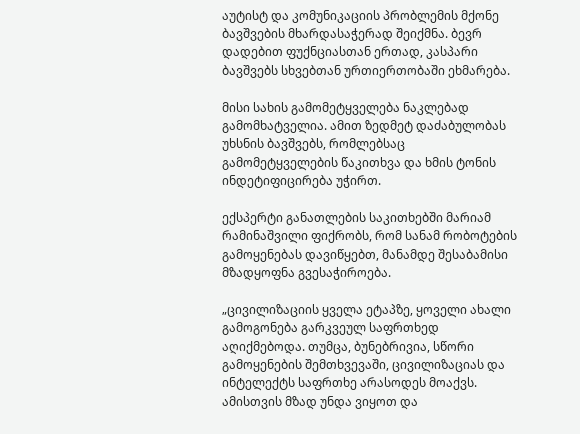აუტისტ და კომუნიკაციის პრობლემის მქონე ბავშვების მხარდასაჭერად შეიქმნა. ბევრ დადებით ფუქნციასთან ერთად, კასპარი ბავშვებს სხვებთან ურთიერთობაში ეხმარება.

მისი სახის გამომეტყველება ნაკლებად გამომხატველია. ამით ზედმეტ დაძაბულობას უხსნის ბავშვებს, რომლებსაც გამომეტყველების წაკითხვა და ხმის ტონის ინდეტიფიცირება უჭირთ.

ექსპერტი განათლების საკითხებში მარიამ რამინაშვილი ფიქრობს, რომ სანამ რობოტების გამოყენებას დავიწყებთ, მანამდე შესაბამისი მზადყოფნა გვესაჭიროება.

„ცივილიზაციის ყველა ეტაპზე, ყოველი ახალი გამოგონება გარკვეულ საფრთხედ აღიქმებოდა. თუმცა, ბუნებრივია, სწორი გამოყენების შემთხვევაში, ცივილიზაციას და ინტელექტს საფრთხე არასოდეს მოაქვს. ამისთვის მზად უნდა ვიყოთ და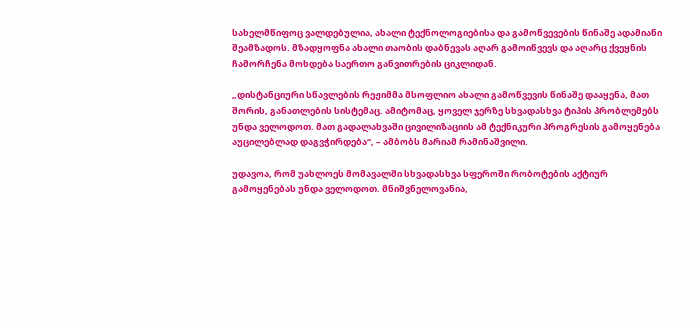სახელმწიფოც ვალდებულია, ახალი ტექნოლოგიებისა და გამოწვევების წინაშე ადამიანი შეამზადოს. მზადყოფნა ახალი თაობის დაბნევას აღარ გამოიწვევს და აღარც ქვეყნის ჩამორჩენა მოხდება საერთო განვითრების ციკლიდან.

„დისტანციური სწავლების რეჟიმმა მსოფლიო ახალი გამოწვევის წინაშე დააყენა, მათ შორის, განათლების სისტემაც. ამიტომაც, ყოველ ჯერზე სხვადასხვა ტიპის პრობლემებს უნდა ველოდოთ. მათ გადალახვაში ცივილიზაციის ამ ტექნიკური პროგრესის გამოყენება აუცილებლად დაგვჭირდება“, – ამბობს მარიამ რამინაშვილი.

უდავოა, რომ უახლოეს მომავალში სხვადასხვა სფეროში რობოტების აქტიურ გამოყენებას უნდა ველოდოთ. მნიშვნელოვანია,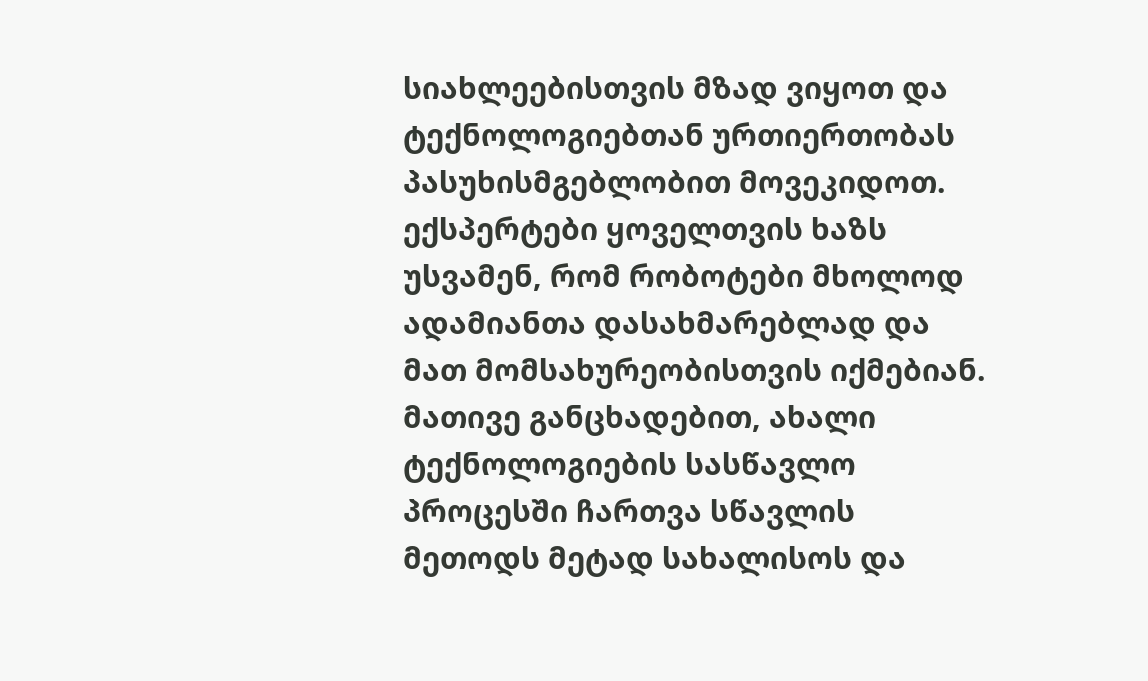სიახლეებისთვის მზად ვიყოთ და ტექნოლოგიებთან ურთიერთობას პასუხისმგებლობით მოვეკიდოთ. ექსპერტები ყოველთვის ხაზს უსვამენ, რომ რობოტები მხოლოდ ადამიანთა დასახმარებლად და მათ მომსახურეობისთვის იქმებიან. მათივე განცხადებით, ახალი ტექნოლოგიების სასწავლო პროცესში ჩართვა სწავლის მეთოდს მეტად სახალისოს და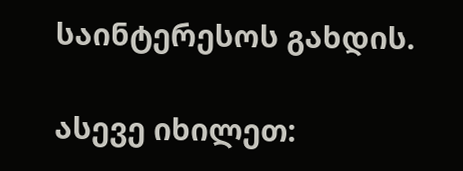საინტერესოს გახდის.

ასევე იხილეთ: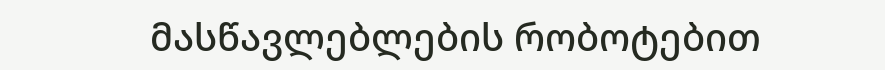მასწავლებლების რობოტებით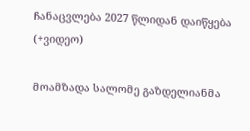ჩანაცვლება 2027 წლიდან დაიწყება (+ვიდეო)

მოამზადა სალომე გაზდელიანმა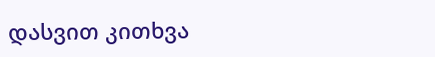დასვით კითხვა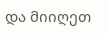და მიიღეთ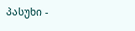პასუხი -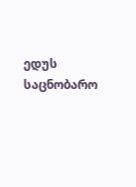ედუს საცნობარო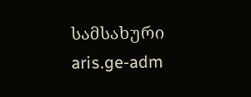სამსახური
aris.ge-adm